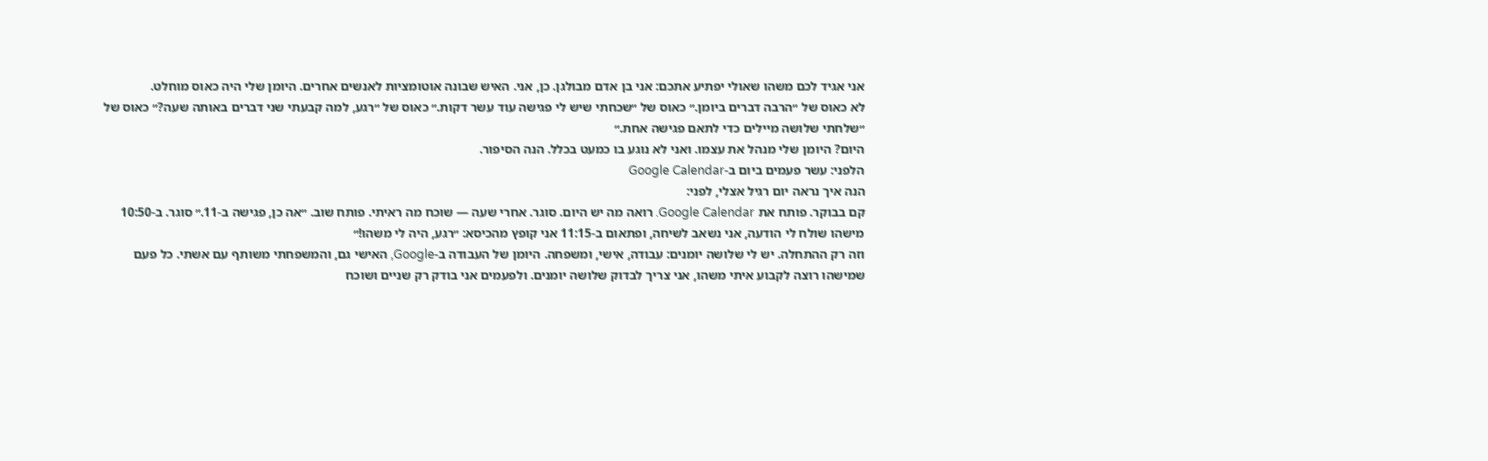אני אגיד לכם משהו שאולי יפתיע אתכם: אני בן אדם מבולגן. כן, אני. האיש שבונה אוטומציות לאנשים אחרים. היומן שלי היה כאוס מוחלט.
לא כאוס של ״הרבה דברים ביומן.״ כאוס של ״שכחתי שיש לי פגישה עוד עשר דקות.״ כאוס של ״רגע, למה קבעתי שני דברים באותה שעה?״ כאוס של ״שלחתי שלושה מיילים כדי לתאם פגישה אחת.״
היום? היומן שלי מנהל את עצמו. ואני לא נוגע בו כמעט בכלל. הנה הסיפור.
הלפני: עשר פעמים ביום ב-Google Calendar
הנה איך נראה יום רגיל אצלי, לפני:
קם בבוקר. פותח את Google Calendar. רואה מה יש היום. סוגר. אחרי שעה — שוכח מה ראיתי. פותח שוב. ״אה כן, פגישה ב-11.״ סוגר. ב-10:50 מישהו שולח לי הודעה, אני נשאב לשיחה, ופתאום ב-11:15 אני קופץ מהכיסא: ״רגע, היה לי משהו!״
וזה רק ההתחלה. יש לי שלושה יומנים: עבודה, אישי, ומשפחה. היומן של העבודה ב-Google, האישי גם, והמשפחתי משותף עם אשתי. כל פעם שמישהו רוצה לקבוע איתי משהו, אני צריך לבדוק שלושה יומנים. ולפעמים אני בודק רק שניים ושוכח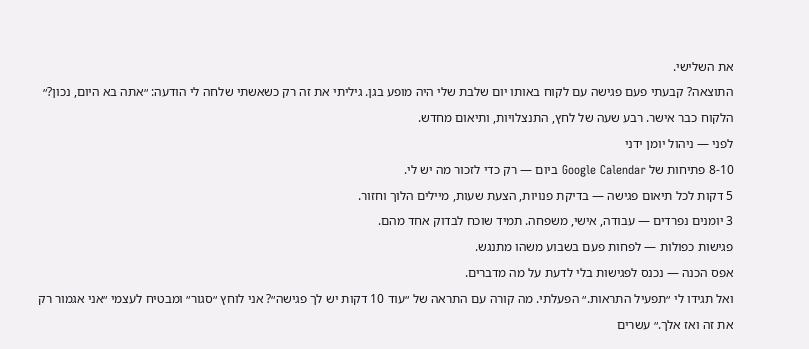את השלישי.
התוצאה? קבעתי פעם פגישה עם לקוח באותו יום שלבת שלי היה מופע בגן. גיליתי את זה רק כשאשתי שלחה לי הודעה: ״אתה בא היום, נכון?״ הלקוח כבר אישר. רבע שעה של לחץ, התנצלויות, ותיאום מחדש.
לפני — ניהול יומן ידני
8-10 פתיחות של Google Calendar ביום — רק כדי לזכור מה יש לי.
5 דקות לכל תיאום פגישה — בדיקת פנויות, הצעת שעות, מיילים הלוך וחזור.
3 יומנים נפרדים — עבודה, אישי, משפחה. תמיד שוכח לבדוק אחד מהם.
פגישות כפולות — לפחות פעם בשבוע משהו מתנגש.
אפס הכנה — נכנס לפגישות בלי לדעת על מה מדברים.
ואל תגידו לי ״תפעיל התראות.״ הפעלתי. מה קורה עם התראה של ״עוד 10 דקות יש לך פגישה״? אני לוחץ ״סגור״ ומבטיח לעצמי ״אני אגמור רק את זה ואז אלך.״ עשרים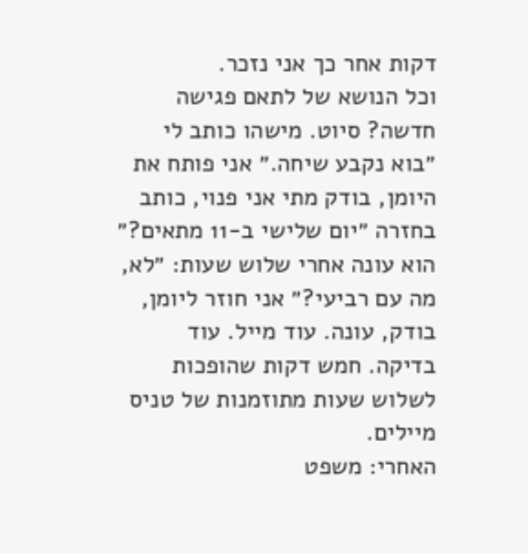דקות אחר כך אני נזכר.
וכל הנושא של לתאם פגישה חדשה? סיוט. מישהו כותב לי ״בוא נקבע שיחה.״ אני פותח את היומן, בודק מתי אני פנוי, כותב בחזרה ״יום שלישי ב-11 מתאים?״ הוא עונה אחרי שלוש שעות: ״לא, מה עם רביעי?״ אני חוזר ליומן, בודק, עונה. עוד מייל. עוד בדיקה. חמש דקות שהופכות לשלוש שעות מתוזמנות של טניס מיילים.
האחרי: משפט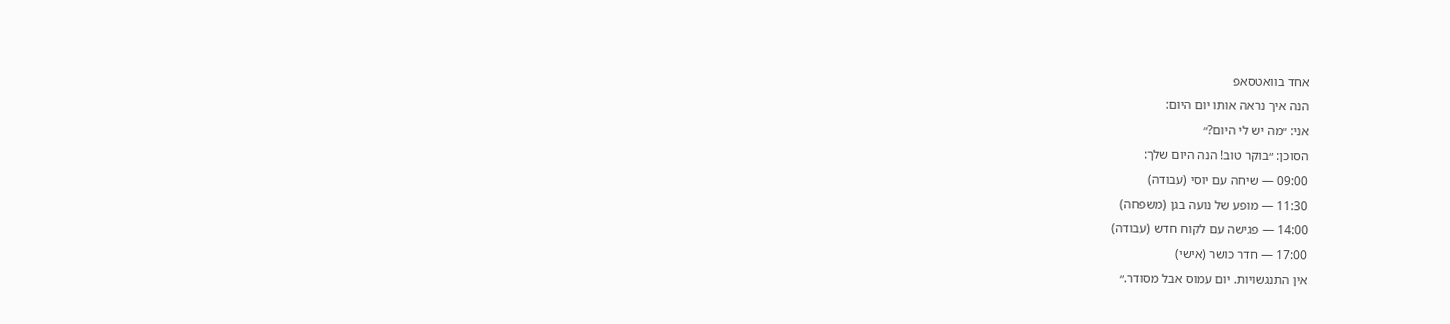אחד בוואטסאפ
הנה איך נראה אותו יום היום:
אני: ״מה יש לי היום?״
הסוכן: ״בוקר טוב! הנה היום שלך:
09:00 — שיחה עם יוסי (עבודה)
11:30 — מופע של נועה בגן (משפחה)
14:00 — פגישה עם לקוח חדש (עבודה)
17:00 — חדר כושר (אישי)
אין התנגשויות. יום עמוס אבל מסודר.״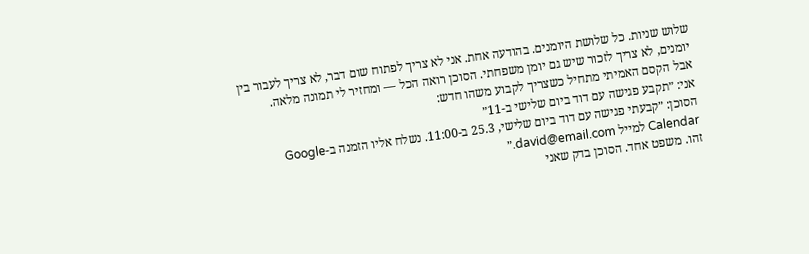שלוש שניות. כל שלושת היומנים. בהודעה אחת. אני לא צריך לפתוח שום דבר, לא צריך לעבור בין יומנים, לא צריך לזכור שיש גם יומן משפחתי. הסוכן רואה הכל — ומחזיר לי תמונה מלאה.
אבל הקסם האמיתי מתחיל כשצריך לקבוע משהו חדש:
אני: ״תקבע פגישה עם דוד ביום שלישי ב-11״
הסוכן: ״קבעתי פגישה עם דוד ביום שלישי, 25.3 ב-11:00. נשלח אליו הזמנה ב-Google Calendar למייל david@email.com.״
זהו. משפט אחד. הסוכן בדק שאני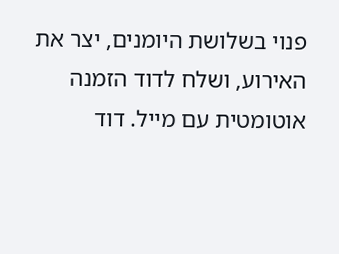פנוי בשלושת היומנים, יצר את האירוע, ושלח לדוד הזמנה אוטומטית עם מייל. דוד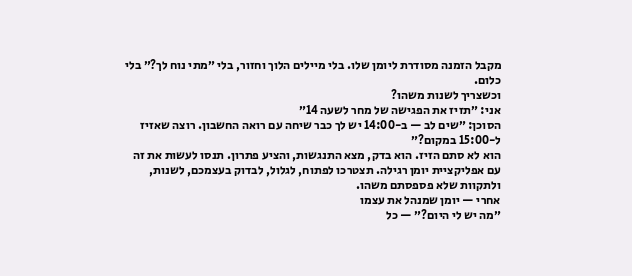מקבל הזמנה מסודרת ליומן שלו. בלי מיילים הלוך וחזור, בלי ״מתי נוח לך?״ בלי כלום.
וכשצריך לשנות משהו?
אני: ״תזיז את הפגישה של מחר לשעה 14״
הסוכן: ״שים לב — ב-14:00 יש לך כבר שיחה עם רואה החשבון. רוצה שאזיז ל-15:00 במקום?״
הוא לא סתם הזיז. הוא בדק, מצא התנגשות, והציע פתרון. תנסו לעשות את זה עם אפליקציית יומן רגילה. תצטרכו לפתוח, לגלול, לבדוק בעצמכם, לשנות, ולתקוות שלא פספסתם משהו.
אחרי — יומן שמנהל את עצמו
״מה יש לי היום?״ — כל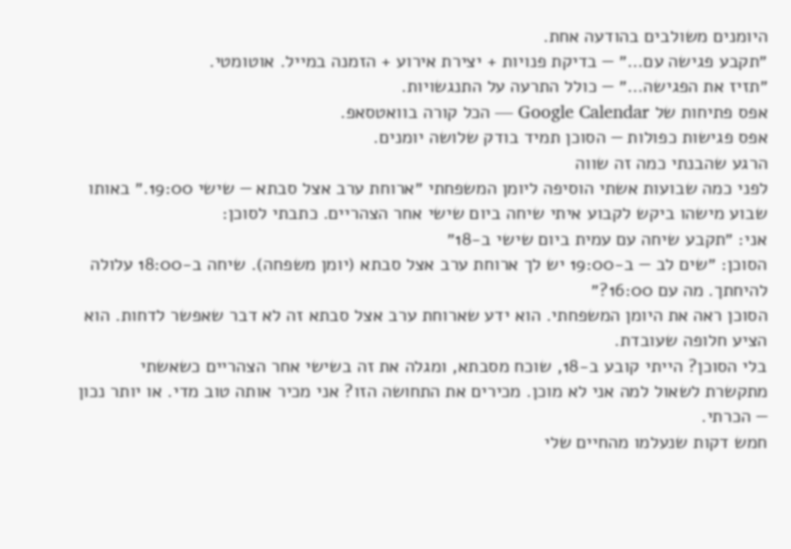היומנים משולבים בהודעה אחת.
״תקבע פגישה עם…״ — בדיקת פנויות + יצירת אירוע + הזמנה במייל. אוטומטי.
״תזיז את הפגישה…״ — כולל התרעה על התנגשויות.
אפס פתיחות של Google Calendar — הכל קורה בוואטסאפ.
אפס פגישות כפולות — הסוכן תמיד בודק שלושה יומנים.
הרגע שהבנתי כמה זה שווה
לפני כמה שבועות אשתי הוסיפה ליומן המשפחתי ״ארוחת ערב אצל סבתא — שישי 19:00.״ באותו שבוע מישהו ביקש לקבוע איתי שיחה ביום שישי אחר הצהריים. כתבתי לסוכן:
אני: ״תקבע שיחה עם עמית ביום שישי ב-18״
הסוכן: ״שים לב — ב-19:00 יש לך ארוחת ערב אצל סבתא (יומן משפחה). שיחה ב-18:00 עלולה להיחתך. מה עם 16:00?״
הסוכן ראה את היומן המשפחתי. הוא ידע שארוחת ערב אצל סבתא זה לא דבר שאפשר לדחות. הוא הציע חלופה שעובדת.
בלי הסוכן? הייתי קובע ב-18, שוכח מסבתא, ומגלה את זה בשישי אחר הצהריים כשאשתי מתקשרת לשאול למה אני לא מוכן. מכירים את התחושה הזו? אני מכיר אותה טוב מדי. או יותר נכון — הכרתי.
חמש דקות שנעלמו מהחיים שלי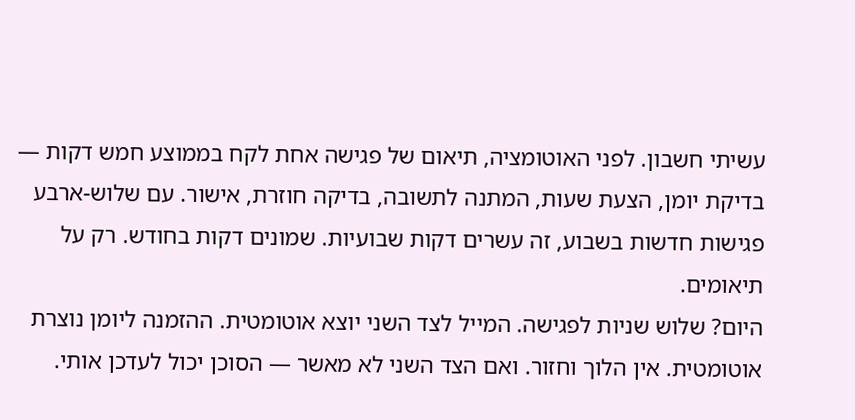עשיתי חשבון. לפני האוטומציה, תיאום של פגישה אחת לקח בממוצע חמש דקות — בדיקת יומן, הצעת שעות, המתנה לתשובה, בדיקה חוזרת, אישור. עם שלוש-ארבע פגישות חדשות בשבוע, זה עשרים דקות שבועיות. שמונים דקות בחודש. רק על תיאומים.
היום? שלוש שניות לפגישה. המייל לצד השני יוצא אוטומטית. ההזמנה ליומן נוצרת אוטומטית. אין הלוך וחזור. ואם הצד השני לא מאשר — הסוכן יכול לעדכן אותי.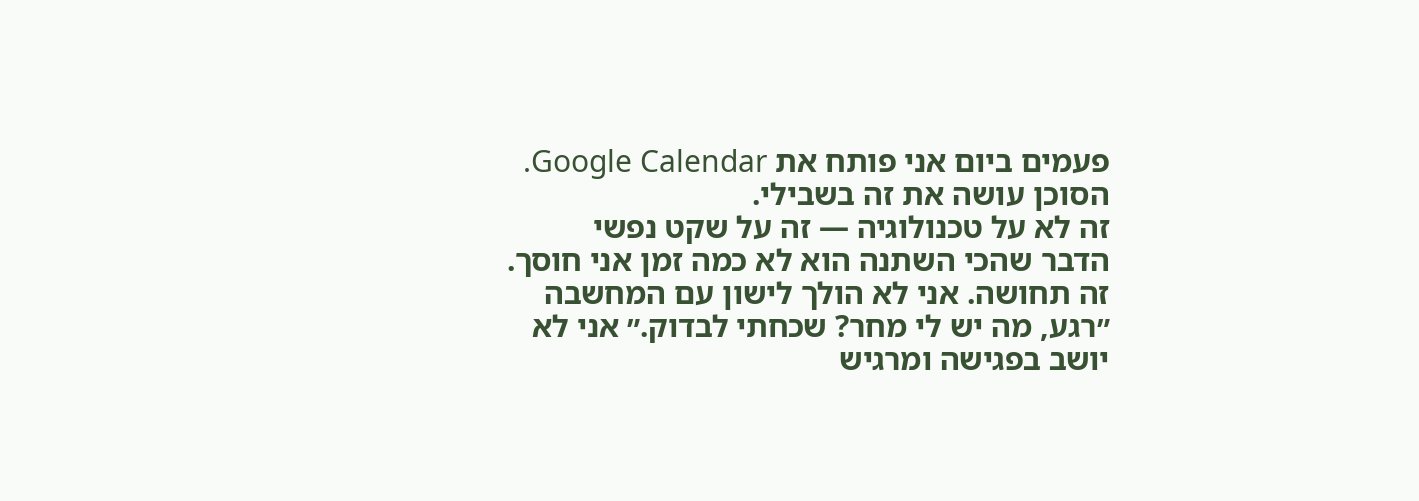פעמים ביום אני פותח את Google Calendar. הסוכן עושה את זה בשבילי.
זה לא על טכנולוגיה — זה על שקט נפשי
הדבר שהכי השתנה הוא לא כמה זמן אני חוסך. זה תחושה. אני לא הולך לישון עם המחשבה ״רגע, מה יש לי מחר? שכחתי לבדוק.״ אני לא יושב בפגישה ומרגיש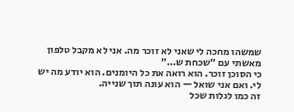שמשהו מחכה לי שאני לא זוכר מה. אני לא מקבל טלפון מאשתי עם ״שכחת ש…״
כי הסוכן זוכר. הוא רואה את כל היומנים. הוא יודע מה יש לי. ואם אני שואל — הוא עונה תוך שנייה.
זה כמו לגלות שכל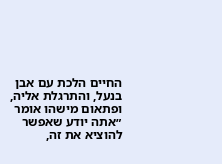החיים הלכת עם אבן בנעל, והתרגלת אליה, ופתאום מישהו אומר ״אתה יודע שאפשר להוציא את זה,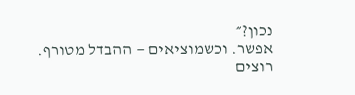נכון?״
אפשר. וכשמוציאים — ההבדל מטורף.
רוצים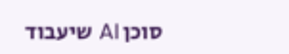סוכן AI שיעבוד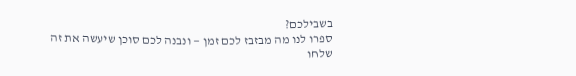בשבילכם?
ספרו לנו מה מבזבז לכם זמן — ונבנה לכם סוכן שיעשה את זה
שלחו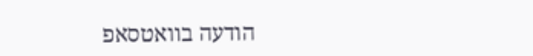הודעה בוואטסאפ